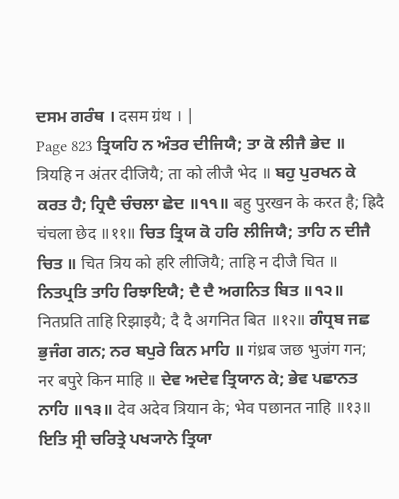ਦਸਮ ਗਰੰਥ । दसम ग्रंथ । |
Page 823 ਤ੍ਰਿਯਹਿ ਨ ਅੰਤਰ ਦੀਜਿਯੈ; ਤਾ ਕੋ ਲੀਜੈ ਭੇਦ ॥ त्रियहि न अंतर दीजियै; ता को लीजै भेद ॥ ਬਹੁ ਪੁਰਖਨ ਕੇ ਕਰਤ ਹੈ; ਹ੍ਰਿਦੈ ਚੰਚਲਾ ਛੇਦ ॥੧੧॥ बहु पुरखन के करत है; ह्रिदै चंचला छेद ॥११॥ ਚਿਤ ਤ੍ਰਿਯ ਕੋ ਹਰਿ ਲੀਜਿਯੈ; ਤਾਹਿ ਨ ਦੀਜੈ ਚਿਤ ॥ चित त्रिय को हरि लीजियै; ताहि न दीजै चित ॥ ਨਿਤਪ੍ਰਤਿ ਤਾਹਿ ਰਿਝਾਇਯੈ; ਦੈ ਦੈ ਅਗਨਿਤ ਬਿਤ ॥੧੨॥ नितप्रति ताहि रिझाइयै; दै दै अगनित बित ॥१२॥ ਗੰਧ੍ਰਬ ਜਛ ਭੁਜੰਗ ਗਨ; ਨਰ ਬਪੁਰੇ ਕਿਨ ਮਾਹਿ ॥ गंध्रब जछ भुजंग गन; नर बपुरे किन माहि ॥ ਦੇਵ ਅਦੇਵ ਤ੍ਰਿਯਾਨ ਕੇ; ਭੇਵ ਪਛਾਨਤ ਨਾਹਿ ॥੧੩॥ देव अदेव त्रियान के; भेव पछानत नाहि ॥१३॥ ਇਤਿ ਸ੍ਰੀ ਚਰਿਤ੍ਰੇ ਪਖ੍ਯਾਨੇ ਤ੍ਰਿਯਾ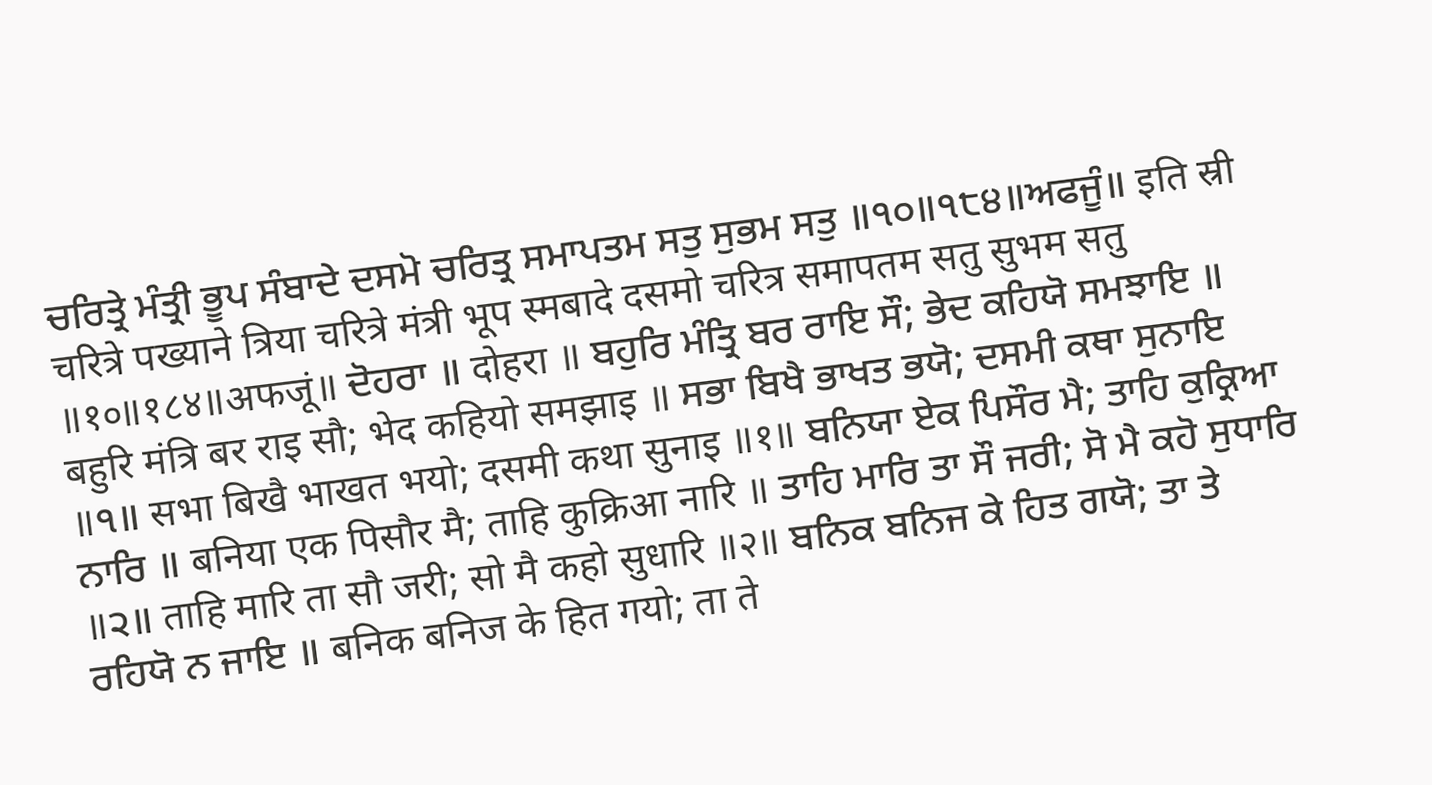ਚਰਿਤ੍ਰੇ ਮੰਤ੍ਰੀ ਭੂਪ ਸੰਬਾਦੇ ਦਸਮੋ ਚਰਿਤ੍ਰ ਸਮਾਪਤਮ ਸਤੁ ਸੁਭਮ ਸਤੁ ॥੧੦॥੧੮੪॥ਅਫਜੂੰ॥ इति स्री चरित्रे पख्याने त्रिया चरित्रे मंत्री भूप स्मबादे दसमो चरित्र समापतम सतु सुभम सतु ॥१०॥१८४॥अफजूं॥ ਦੋਹਰਾ ॥ दोहरा ॥ ਬਹੁਰਿ ਮੰਤ੍ਰਿ ਬਰ ਰਾਇ ਸੌ; ਭੇਦ ਕਹਿਯੋ ਸਮਝਾਇ ॥ बहुरि मंत्रि बर राइ सौ; भेद कहियो समझाइ ॥ ਸਭਾ ਬਿਖੈ ਭਾਖਤ ਭਯੋ; ਦਸਮੀ ਕਥਾ ਸੁਨਾਇ ॥੧॥ सभा बिखै भाखत भयो; दसमी कथा सुनाइ ॥१॥ ਬਨਿਯਾ ਏਕ ਪਿਸੌਰ ਮੈ; ਤਾਹਿ ਕੁਕ੍ਰਿਆ ਨਾਰਿ ॥ बनिया एक पिसौर मै; ताहि कुक्रिआ नारि ॥ ਤਾਹਿ ਮਾਰਿ ਤਾ ਸੌ ਜਰੀ; ਸੋ ਮੈ ਕਹੋ ਸੁਧਾਰਿ ॥੨॥ ताहि मारि ता सौ जरी; सो मै कहो सुधारि ॥२॥ ਬਨਿਕ ਬਨਿਜ ਕੇ ਹਿਤ ਗਯੋ; ਤਾ ਤੇ ਰਹਿਯੋ ਨ ਜਾਇ ॥ बनिक बनिज के हित गयो; ता ते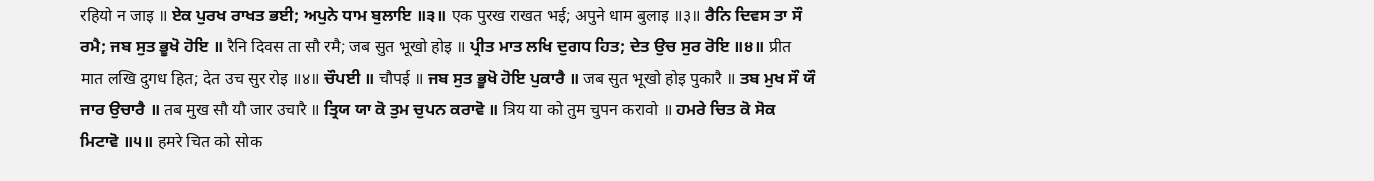रहियो न जाइ ॥ ਏਕ ਪੁਰਖ ਰਾਖਤ ਭਈ; ਅਪੁਨੇ ਧਾਮ ਬੁਲਾਇ ॥੩॥ एक पुरख राखत भई; अपुने धाम बुलाइ ॥३॥ ਰੈਨਿ ਦਿਵਸ ਤਾ ਸੌ ਰਮੈ; ਜਬ ਸੁਤ ਭੂਖੋ ਹੋਇ ॥ रैनि दिवस ता सौ रमै; जब सुत भूखो होइ ॥ ਪ੍ਰੀਤ ਮਾਤ ਲਖਿ ਦੁਗਧ ਹਿਤ; ਦੇਤ ਉਚ ਸੁਰ ਰੋਇ ॥੪॥ प्रीत मात लखि दुगध हित; देत उच सुर रोइ ॥४॥ ਚੌਪਈ ॥ चौपई ॥ ਜਬ ਸੁਤ ਭੂਖੋ ਹੋਇ ਪੁਕਾਰੈ ॥ जब सुत भूखो होइ पुकारै ॥ ਤਬ ਮੁਖ ਸੌ ਯੌ ਜਾਰ ਉਚਾਰੈ ॥ तब मुख सौ यौ जार उचारै ॥ ਤ੍ਰਿਯ ਯਾ ਕੋ ਤੁਮ ਚੁਪਨ ਕਰਾਵੋ ॥ त्रिय या को तुम चुपन करावो ॥ ਹਮਰੇ ਚਿਤ ਕੋ ਸੋਕ ਮਿਟਾਵੋ ॥੫॥ हमरे चित को सोक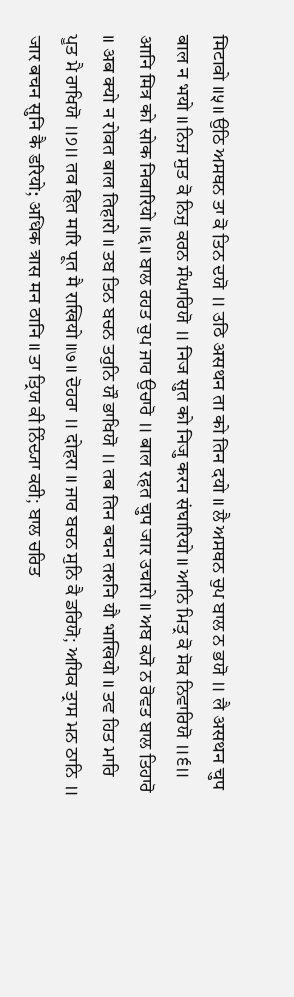मिटावो ॥५॥ ਉਠਿ ਅਸਥਨ ਤਾ ਕੋ ਤਿਨ ਦਯੋ ॥ उठि असथन ता को तिन दयो ॥ ਲੈ ਅਸਥਨ ਚੁਪ ਬਾਲ ਨ ਭਯੋ ॥ लै असथन चुप बाल न भयो ॥ ਨਿਜ ਸੁਤ ਕੋ ਨਿਜੁ ਕਰਨ ਸੰਘਾਰਿਯੋ ॥ निज सुत को निजु करन संघारियो ॥ ਆਨਿ ਮਿਤ੍ਰ ਕੋ ਸੋਕ ਨਿਵਾਰਿਯੋ ॥੬॥ आनि मित्र को सोक निवारियो ॥६॥ ਬਾਲ ਰਹਤ ਚੁਪ ਜਾਰ ਉਚਾਰੋ ॥ बाल रहत चुप जार उचारो ॥ ਅਬ ਕ੍ਯੋ ਨ ਰੋਵਤ ਬਾਲ ਤਿਹਾਰੋ ॥ अब क्यो न रोवत बाल तिहारो ॥ ਤਬ ਤਿਨ ਬਚਨ ਤਰੁਨਿ ਯੌ ਭਾਖਿਯੋ ॥ तब तिन बचन तरुनि यौ भाखियो ॥ ਤਵ ਹਿਤ ਮਾਰਿ ਪੂਤ ਮੈ ਰਾਖਿਯੋ ॥੭॥ तव हित मारि पूत मै राखियो ॥७॥ ਦੋਹਰਾ ॥ दोहरा ॥ ਜਾਰ ਬਚਨ ਸੁਨਿ ਕੈ ਡਰਿਯੋ; ਅਧਿਕ ਤ੍ਰਾਸ ਮਨ ਠਾਨਿ ॥ जार बचन सुनि कै डरियो; अधिक त्रास मन ठानि ॥ ਤਾ ਤ੍ਰਿਯ ਕੀ ਨਿੰਦ੍ਯਾ ਕਰੀ; ਬਾਲ ਚਰਿਤ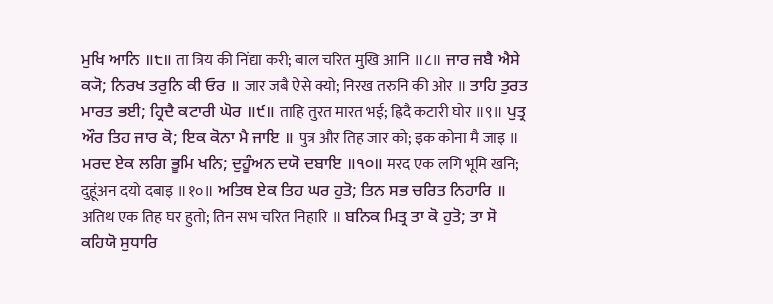ਮੁਖਿ ਆਨਿ ॥੮॥ ता त्रिय की निंद्या करी; बाल चरित मुखि आनि ॥८॥ ਜਾਰ ਜਬੈ ਐਸੇ ਕ੍ਯੋ; ਨਿਰਖ ਤਰੁਨਿ ਕੀ ਓਰ ॥ जार जबै ऐसे क्यो; निरख तरुनि की ओर ॥ ਤਾਹਿ ਤੁਰਤ ਮਾਰਤ ਭਈ; ਹ੍ਰਿਦੈ ਕਟਾਰੀ ਘੋਰ ॥੯॥ ताहि तुरत मारत भई; ह्रिदै कटारी घोर ॥९॥ ਪੁਤ੍ਰ ਔਰ ਤਿਹ ਜਾਰ ਕੋ; ਇਕ ਕੋਨਾ ਮੈ ਜਾਇ ॥ पुत्र और तिह जार को; इक कोना मै जाइ ॥ ਮਰਦ ਏਕ ਲਗਿ ਭੂਮਿ ਖਨਿ; ਦੁਹੂੰਅਨ ਦਯੋ ਦਬਾਇ ॥੧੦॥ मरद एक लगि भूमि खनि; दुहूंअन दयो दबाइ ॥१०॥ ਅਤਿਥ ਏਕ ਤਿਹ ਘਰ ਹੁਤੋ; ਤਿਨ ਸਭ ਚਰਿਤ ਨਿਹਾਰਿ ॥ अतिथ एक तिह घर हुतो; तिन सभ चरित निहारि ॥ ਬਨਿਕ ਮਿਤ੍ਰ ਤਾ ਕੋ ਹੁਤੋ; ਤਾ ਸੋ ਕਹਿਯੋ ਸੁਧਾਰਿ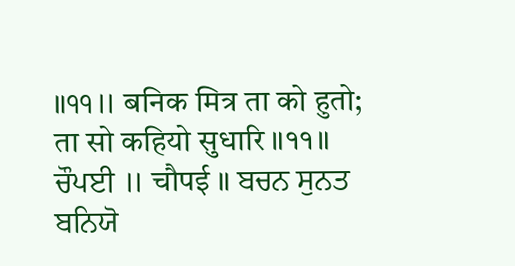॥੧੧॥ बनिक मित्र ता को हुतो; ता सो कहियो सुधारि ॥११॥ ਚੌਪਈ ॥ चौपई ॥ ਬਚਨ ਸੁਨਤ ਬਨਿਯੋ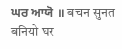ਘਰ ਆਯੋ ॥ बचन सुनत बनियो घर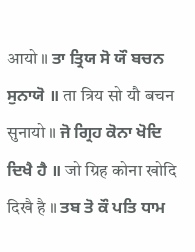आयो ॥ ਤਾ ਤ੍ਰਿਯ ਸੋ ਯੌ ਬਚਨ ਸੁਨਾਯੋ ॥ ता त्रिय सो यौ बचन सुनायो ॥ ਜੋ ਗ੍ਰਿਹ ਕੋਨਾ ਖੋਦਿ ਦਿਖੈ ਹੈ ॥ जो ग्रिह कोना खोदि दिखै है ॥ ਤਬ ਤੋ ਕੌ ਪਤਿ ਧਾਮ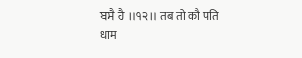ਬਸੈ ਹੈ ॥੧੨॥ तब तो कौ पति धाम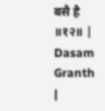बसै है ॥१२॥ |
Dasam Granth |